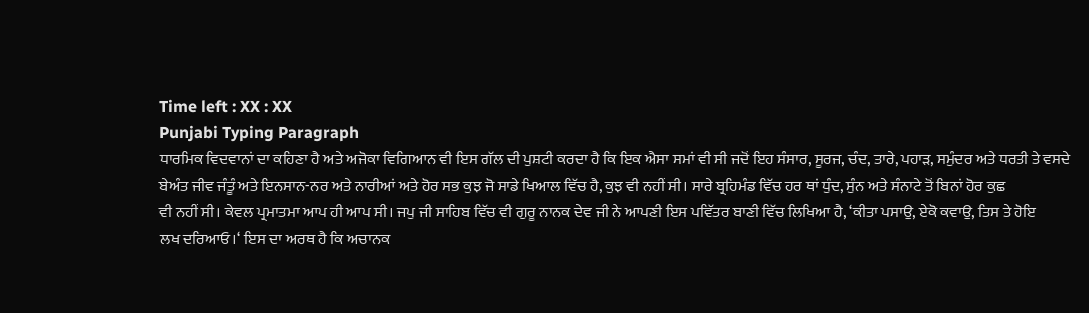Time left : XX : XX
Punjabi Typing Paragraph
ਧਾਰਮਿਕ ਵਿਦਵਾਨਾਂ ਦਾ ਕਹਿਣਾ ਹੈ ਅਤੇ ਅਜੋਕਾ ਵਿਗਿਆਨ ਵੀ ਇਸ ਗੱਲ ਦੀ ਪੁਸ਼ਟੀ ਕਰਦਾ ਹੈ ਕਿ ਇਕ ਐਸਾ ਸਮਾਂ ਵੀ ਸੀ ਜਦੋਂ ਇਹ ਸੰਸਾਰ, ਸੂਰਜ, ਚੰਦ, ਤਾਰੇ, ਪਹਾੜ, ਸਮੁੰਦਰ ਅਤੇ ਧਰਤੀ ਤੇ ਵਸਦੇ
ਬੇਅੰਤ ਜੀਵ ਜੰਤੂੰ ਅਤੇ ਇਨਸਾਨ-ਨਰ ਅਤੇ ਨਾਰੀਆਂ ਅਤੇ ਹੋਰ ਸਭ ਕੁਝ ਜੋ ਸਾਡੇ ਖਿਆਲ ਵਿੱਚ ਹੈ, ਕੁਝ ਵੀ ਨਹੀਂ ਸੀ। ਸਾਰੇ ਬ੍ਰਹਿਮੰਡ ਵਿੱਚ ਹਰ ਥਾਂ ਧੁੰਦ, ਸੁੰਨ ਅਤੇ ਸੰਨਾਟੇ ਤੋਂ ਬਿਨਾਂ ਹੋਰ ਕੁਛ
ਵੀ ਨਹੀਂ ਸੀ। ਕੇਵਲ ਪ੍ਰਮਾਤਮਾ ਆਪ ਹੀ ਆਪ ਸੀ। ਜਪੁ ਜੀ ਸਾਹਿਬ ਵਿੱਚ ਵੀ ਗੁਰੂ ਨਾਨਕ ਦੇਵ ਜੀ ਨੇ ਆਪਣੀ ਇਸ ਪਵਿੱਤਰ ਬਾਣੀ ਵਿੱਚ ਲਿਖਿਆ ਹੈ, ‘ਕੀਤਾ ਪਸਾਉ, ਏਕੋ ਕਵਾਉ, ਤਿਸ ਤੇ ਹੋਇ
ਲਖ ਦਰਿਆਓ।‘ ਇਸ ਦਾ ਅਰਥ ਹੈ ਕਿ ਅਚਾਨਕ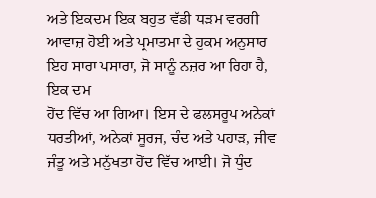ਅਤੇ ਇਕਦਮ ਇਕ ਬਹੁਤ ਵੱਡੀ ਧੜਮ ਵਰਗੀ ਆਵਾਜ਼ ਹੋਈ ਅਤੇ ਪ੍ਰਮਾਤਮਾ ਦੇ ਹੁਕਮ ਅਨੁਸਾਰ ਇਹ ਸਾਰਾ ਪਸਾਰਾ, ਜੋ ਸਾਨੂੰ ਨਜ਼ਰ ਆ ਰਿਹਾ ਹੈ, ਇਕ ਦਮ
ਹੋਂਦ ਵਿੱਚ ਆ ਗਿਆ। ਇਸ ਦੇ ਫਲਸਰੂਪ ਅਨੇਕਾਂ ਧਰਤੀਆਂ, ਅਨੇਕਾਂ ਸੂਰਜ, ਚੰਦ ਅਤੇ ਪਹਾੜ, ਜੀਵ ਜੰਤੂ ਅਤੇ ਮਨੁੱਖਤਾ ਹੋਂਦ ਵਿੱਚ ਆਈ। ਜੋ ਧੁੰਦ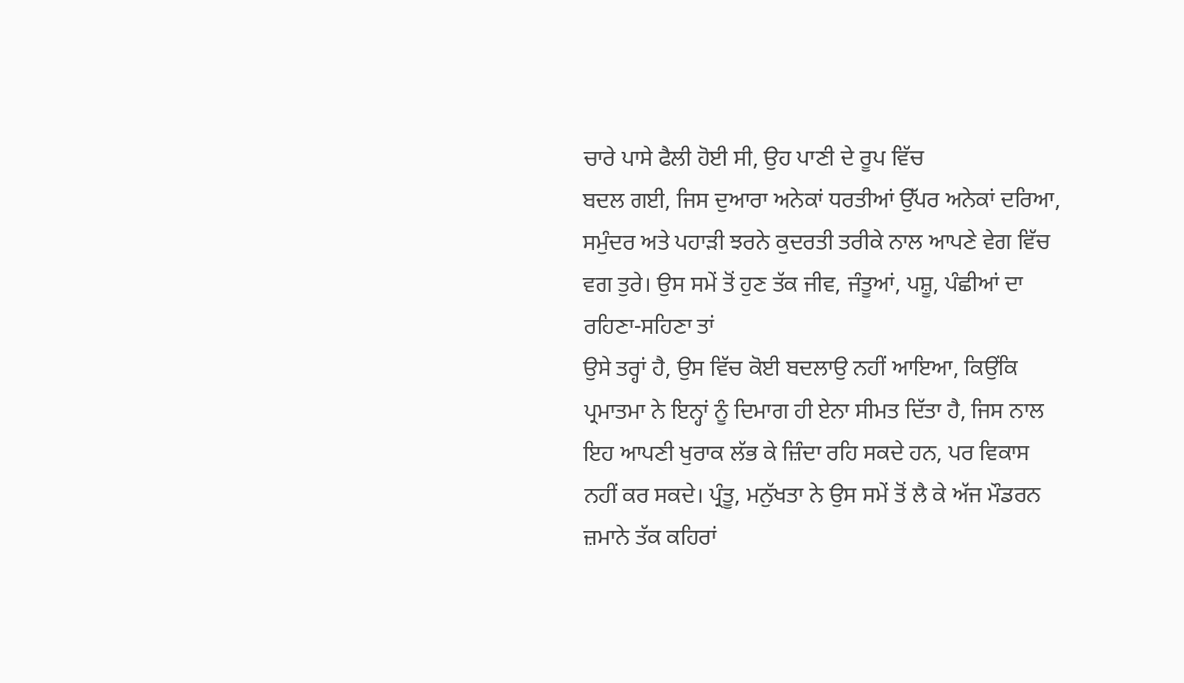ਚਾਰੇ ਪਾਸੇ ਫੈਲੀ ਹੋਈ ਸੀ, ਉਹ ਪਾਣੀ ਦੇ ਰੂਪ ਵਿੱਚ
ਬਦਲ ਗਈ, ਜਿਸ ਦੁਆਰਾ ਅਨੇਕਾਂ ਧਰਤੀਆਂ ਉੱਪਰ ਅਨੇਕਾਂ ਦਰਿਆ, ਸਮੁੰਦਰ ਅਤੇ ਪਹਾੜੀ ਝਰਨੇ ਕੁਦਰਤੀ ਤਰੀਕੇ ਨਾਲ ਆਪਣੇ ਵੇਗ ਵਿੱਚ ਵਗ ਤੁਰੇ। ਉਸ ਸਮੇਂ ਤੋਂ ਹੁਣ ਤੱਕ ਜੀਵ, ਜੰਤੂਆਂ, ਪਸ਼ੂ, ਪੰਛੀਆਂ ਦਾ ਰਹਿਣਾ-ਸਹਿਣਾ ਤਾਂ
ਉਸੇ ਤਰ੍ਹਾਂ ਹੈ, ਉਸ ਵਿੱਚ ਕੋਈ ਬਦਲਾਉ ਨਹੀਂ ਆਇਆ, ਕਿਉਂਕਿ ਪ੍ਰਮਾਤਮਾ ਨੇ ਇਨ੍ਹਾਂ ਨੂੰ ਦਿਮਾਗ ਹੀ ਏਨਾ ਸੀਮਤ ਦਿੱਤਾ ਹੈ, ਜਿਸ ਨਾਲ ਇਹ ਆਪਣੀ ਖੁਰਾਕ ਲੱਭ ਕੇ ਜ਼ਿੰਦਾ ਰਹਿ ਸਕਦੇ ਹਨ, ਪਰ ਵਿਕਾਸ
ਨਹੀਂ ਕਰ ਸਕਦੇ। ਪ੍ਰੰਤੂ, ਮਨੁੱਖਤਾ ਨੇ ਉਸ ਸਮੇਂ ਤੋਂ ਲੈ ਕੇ ਅੱਜ ਮੌਡਰਨ ਜ਼ਮਾਨੇ ਤੱਕ ਕਹਿਰਾਂ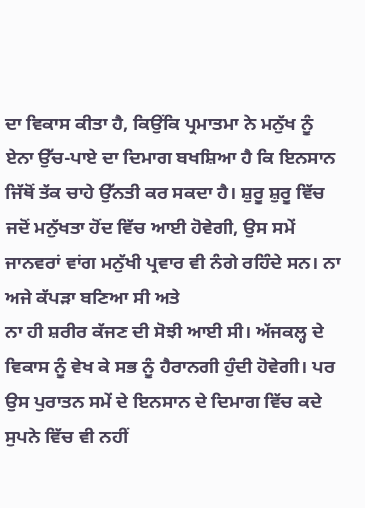ਦਾ ਵਿਕਾਸ ਕੀਤਾ ਹੈ, ਕਿਉਂਕਿ ਪ੍ਰਮਾਤਮਾ ਨੇ ਮਨੁੱਖ ਨੂੰ ਏਨਾ ਉੱਚ-ਪਾਏ ਦਾ ਦਿਮਾਗ ਬਖਸ਼ਿਆ ਹੈ ਕਿ ਇਨਸਾਨ
ਜਿੱਥੋਂ ਤੱਕ ਚਾਹੇ ਉੱਨਤੀ ਕਰ ਸਕਦਾ ਹੈ। ਸ਼ੁਰੂ ਸ਼ੁਰੂ ਵਿੱਚ ਜਦੋਂ ਮਨੁੱਖਤਾ ਹੋਂਦ ਵਿੱਚ ਆਈ ਹੋਵੇਗੀ, ਉਸ ਸਮੇਂ ਜਾਨਵਰਾਂ ਵਾਂਗ ਮਨੁੱਖੀ ਪ੍ਰਵਾਰ ਵੀ ਨੰਗੇ ਰਹਿੰਦੇ ਸਨ। ਨਾ ਅਜੇ ਕੱਪੜਾ ਬਣਿਆ ਸੀ ਅਤੇ
ਨਾ ਹੀ ਸ਼ਰੀਰ ਕੱਜਣ ਦੀ ਸੋਝੀ ਆਈ ਸੀ। ਅੱਜਕਲ੍ਹ ਦੇ ਵਿਕਾਸ ਨੂੰ ਵੇਖ ਕੇ ਸਭ ਨੂੰ ਹੈਰਾਨਗੀ ਹੁੰਦੀ ਹੋਵੇਗੀ। ਪਰ ਉਸ ਪੁਰਾਤਨ ਸਮੇਂ ਦੇ ਇਨਸਾਨ ਦੇ ਦਿਮਾਗ ਵਿੱਚ ਕਦੇ ਸੁਪਨੇ ਵਿੱਚ ਵੀ ਨਹੀਂ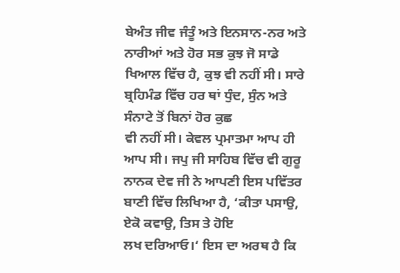ਬੇਅੰਤ ਜੀਵ ਜੰਤੂੰ ਅਤੇ ਇਨਸਾਨ-ਨਰ ਅਤੇ ਨਾਰੀਆਂ ਅਤੇ ਹੋਰ ਸਭ ਕੁਝ ਜੋ ਸਾਡੇ ਖਿਆਲ ਵਿੱਚ ਹੈ, ਕੁਝ ਵੀ ਨਹੀਂ ਸੀ। ਸਾਰੇ ਬ੍ਰਹਿਮੰਡ ਵਿੱਚ ਹਰ ਥਾਂ ਧੁੰਦ, ਸੁੰਨ ਅਤੇ ਸੰਨਾਟੇ ਤੋਂ ਬਿਨਾਂ ਹੋਰ ਕੁਛ
ਵੀ ਨਹੀਂ ਸੀ। ਕੇਵਲ ਪ੍ਰਮਾਤਮਾ ਆਪ ਹੀ ਆਪ ਸੀ। ਜਪੁ ਜੀ ਸਾਹਿਬ ਵਿੱਚ ਵੀ ਗੁਰੂ ਨਾਨਕ ਦੇਵ ਜੀ ਨੇ ਆਪਣੀ ਇਸ ਪਵਿੱਤਰ ਬਾਣੀ ਵਿੱਚ ਲਿਖਿਆ ਹੈ, ‘ਕੀਤਾ ਪਸਾਉ, ਏਕੋ ਕਵਾਉ, ਤਿਸ ਤੇ ਹੋਇ
ਲਖ ਦਰਿਆਓ।‘ ਇਸ ਦਾ ਅਰਥ ਹੈ ਕਿ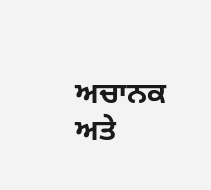ਅਚਾਨਕ ਅਤੇ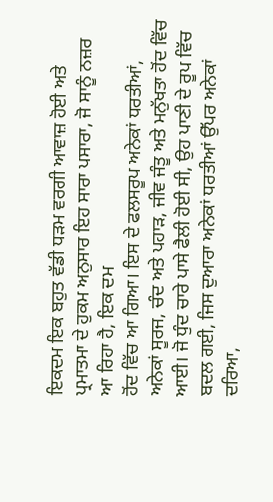ਇਕਦਮ ਇਕ ਬਹੁਤ ਵੱਡੀ ਧੜਮ ਵਰਗੀ ਆਵਾਜ਼ ਹੋਈ ਅਤੇ ਪ੍ਰਮਾਤਮਾ ਦੇ ਹੁਕਮ ਅਨੁਸਾਰ ਇਹ ਸਾਰਾ ਪਸਾਰਾ, ਜੋ ਸਾਨੂੰ ਨਜ਼ਰ ਆ ਰਿਹਾ ਹੈ, ਇਕ ਦਮ
ਹੋਂਦ ਵਿੱਚ ਆ ਗਿਆ। ਇਸ ਦੇ ਫਲਸਰੂਪ ਅਨੇਕਾਂ ਧਰਤੀਆਂ, ਅਨੇਕਾਂ ਸੂਰਜ, ਚੰਦ ਅਤੇ ਪਹਾੜ, ਜੀਵ ਜੰਤੂ ਅਤੇ ਮਨੁੱਖਤਾ ਹੋਂਦ ਵਿੱਚ ਆਈ। ਜੋ ਧੁੰਦ ਚਾਰੇ ਪਾਸੇ ਫੈਲੀ ਹੋਈ ਸੀ, ਉਹ ਪਾਣੀ ਦੇ ਰੂਪ ਵਿੱਚ
ਬਦਲ ਗਈ, ਜਿਸ ਦੁਆਰਾ ਅਨੇਕਾਂ ਧਰਤੀਆਂ ਉੱਪਰ ਅਨੇਕਾਂ ਦਰਿਆ,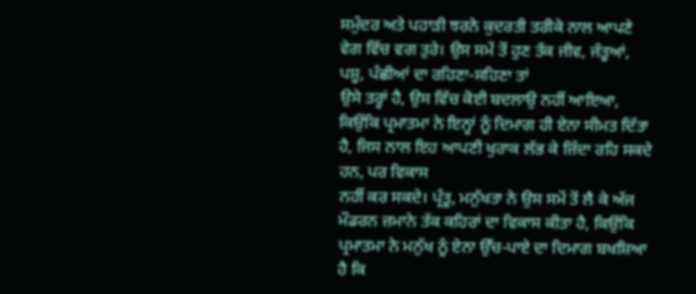ਸਮੁੰਦਰ ਅਤੇ ਪਹਾੜੀ ਝਰਨੇ ਕੁਦਰਤੀ ਤਰੀਕੇ ਨਾਲ ਆਪਣੇ ਵੇਗ ਵਿੱਚ ਵਗ ਤੁਰੇ। ਉਸ ਸਮੇਂ ਤੋਂ ਹੁਣ ਤੱਕ ਜੀਵ, ਜੰਤੂਆਂ, ਪਸ਼ੂ, ਪੰਛੀਆਂ ਦਾ ਰਹਿਣਾ-ਸਹਿਣਾ ਤਾਂ
ਉਸੇ ਤਰ੍ਹਾਂ ਹੈ, ਉਸ ਵਿੱਚ ਕੋਈ ਬਦਲਾਉ ਨਹੀਂ ਆਇਆ, ਕਿਉਂਕਿ ਪ੍ਰਮਾਤਮਾ ਨੇ ਇਨ੍ਹਾਂ ਨੂੰ ਦਿਮਾਗ ਹੀ ਏਨਾ ਸੀਮਤ ਦਿੱਤਾ ਹੈ, ਜਿਸ ਨਾਲ ਇਹ ਆਪਣੀ ਖੁਰਾਕ ਲੱਭ ਕੇ ਜ਼ਿੰਦਾ ਰਹਿ ਸਕਦੇ ਹਨ, ਪਰ ਵਿਕਾਸ
ਨਹੀਂ ਕਰ ਸਕਦੇ। ਪ੍ਰੰਤੂ, ਮਨੁੱਖਤਾ ਨੇ ਉਸ ਸਮੇਂ ਤੋਂ ਲੈ ਕੇ ਅੱਜ ਮੌਡਰਨ ਜ਼ਮਾਨੇ ਤੱਕ ਕਹਿਰਾਂ ਦਾ ਵਿਕਾਸ ਕੀਤਾ ਹੈ, ਕਿਉਂਕਿ ਪ੍ਰਮਾਤਮਾ ਨੇ ਮਨੁੱਖ ਨੂੰ ਏਨਾ ਉੱਚ-ਪਾਏ ਦਾ ਦਿਮਾਗ ਬਖਸ਼ਿਆ ਹੈ ਕਿ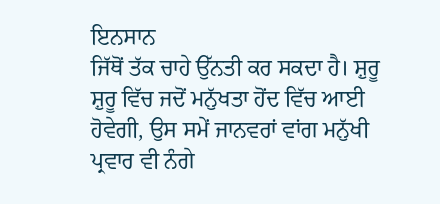ਇਨਸਾਨ
ਜਿੱਥੋਂ ਤੱਕ ਚਾਹੇ ਉੱਨਤੀ ਕਰ ਸਕਦਾ ਹੈ। ਸ਼ੁਰੂ ਸ਼ੁਰੂ ਵਿੱਚ ਜਦੋਂ ਮਨੁੱਖਤਾ ਹੋਂਦ ਵਿੱਚ ਆਈ ਹੋਵੇਗੀ, ਉਸ ਸਮੇਂ ਜਾਨਵਰਾਂ ਵਾਂਗ ਮਨੁੱਖੀ ਪ੍ਰਵਾਰ ਵੀ ਨੰਗੇ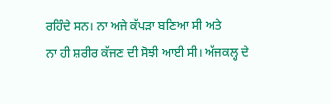ਰਹਿੰਦੇ ਸਨ। ਨਾ ਅਜੇ ਕੱਪੜਾ ਬਣਿਆ ਸੀ ਅਤੇ
ਨਾ ਹੀ ਸ਼ਰੀਰ ਕੱਜਣ ਦੀ ਸੋਝੀ ਆਈ ਸੀ। ਅੱਜਕਲ੍ਹ ਦੇ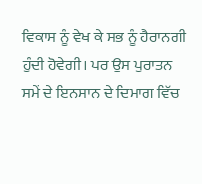ਵਿਕਾਸ ਨੂੰ ਵੇਖ ਕੇ ਸਭ ਨੂੰ ਹੈਰਾਨਗੀ ਹੁੰਦੀ ਹੋਵੇਗੀ। ਪਰ ਉਸ ਪੁਰਾਤਨ ਸਮੇਂ ਦੇ ਇਨਸਾਨ ਦੇ ਦਿਮਾਗ ਵਿੱਚ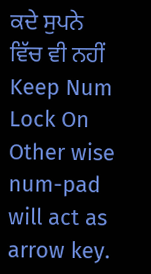ਕਦੇ ਸੁਪਨੇ ਵਿੱਚ ਵੀ ਨਹੀਂ
Keep Num Lock On Other wise num-pad will act as arrow key.